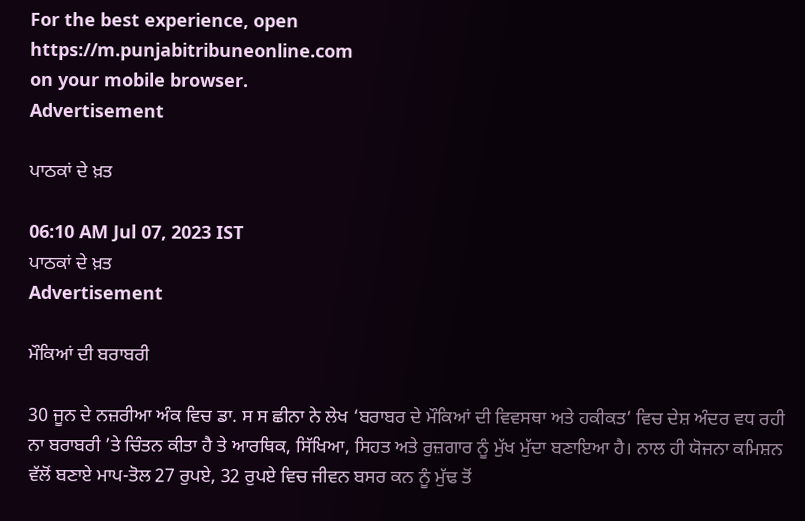For the best experience, open
https://m.punjabitribuneonline.com
on your mobile browser.
Advertisement

ਪਾਠਕਾਂ ਦੇ ਖ਼ਤ

06:10 AM Jul 07, 2023 IST
ਪਾਠਕਾਂ ਦੇ ਖ਼ਤ
Advertisement

ਮੌਕਿਆਂ ਦੀ ਬਰਾਬਰੀ

30 ਜੂਨ ਦੇ ਨਜ਼ਰੀਆ ਅੰਕ ਵਿਚ ਡਾ. ਸ ਸ ਛੀਨਾ ਨੇ ਲੇਖ ‘ਬਰਾਬਰ ਦੇ ਮੌਕਿਆਂ ਦੀ ਵਿਵਸਥਾ ਅਤੇ ਹਕੀਕਤ’ ਵਿਚ ਦੇਸ਼ ਅੰਦਰ ਵਧ ਰਹੀ ਨਾ ਬਰਾਬਰੀ ’ਤੇ ਚਿੰਤਨ ਕੀਤਾ ਹੈ ਤੇ ਆਰਥਿਕ, ਸਿੱਖਿਆ, ਸਿਹਤ ਅਤੇ ਰੁਜ਼ਗਾਰ ਨੂੰ ਮੁੱਖ ਮੁੱਦਾ ਬਣਾਇਆ ਹੈ। ਨਾਲ ਹੀ ਯੋਜਨਾ ਕਮਿਸ਼ਨ ਵੱਲੋਂ ਬਣਾਏ ਮਾਪ-ਤੋਲ 27 ਰੁਪਏ, 32 ਰੁਪਏ ਵਿਚ ਜੀਵਨ ਬਸਰ ਕਨ ਨੂੰ ਮੁੱਢ ਤੋਂ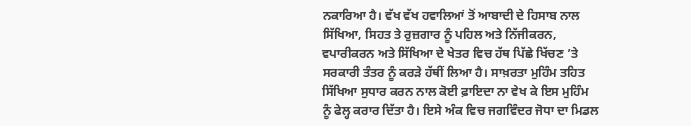ਨਕਾਰਿਆ ਹੈ। ਵੱਖ ਵੱਖ ਹਵਾਲਿਆਂ ਤੋਂ ਆਬਾਦੀ ਦੇ ਹਿਸਾਬ ਨਾਲ ਸਿੱਖਿਆ, ਸਿਹਤ ਤੇ ਰੁਜ਼ਗਾਰ ਨੂੰ ਪਹਿਲ ਅਤੇ ਨਿੱਜੀਕਰਨ, ਵਪਾਰੀਕਰਨ ਅਤੇ ਸਿੱਖਿਆ ਦੇ ਖੇਤਰ ਵਿਚ ਹੱਥ ਪਿੱਛੇ ਖਿੱਚਣ ’ਤੇ ਸਰਕਾਰੀ ਤੰਤਰ ਨੂੰ ਕਰੜੇ ਹੱਥੀਂ ਲਿਆ ਹੈ। ਸਾਖ਼ਰਤਾ ਮੁਹਿੰਮ ਤਹਿਤ ਸਿੱਖਿਆ ਸੁਧਾਰ ਕਰਨ ਨਾਲ ਕੋਈ ਫ਼ਾਇਦਾ ਨਾ ਵੇਖ ਕੇ ਇਸ ਮੁਹਿੰਮ ਨੂੰ ਫੇਲ੍ਹ ਕਰਾਰ ਦਿੱਤਾ ਹੈ। ਇਸੇ ਅੰਕ ਵਿਚ ਜਗਵਿੰਦਰ ਜੋਧਾ ਦਾ ਮਿਡਲ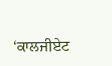‘ਕਾਲਜੀਏਟ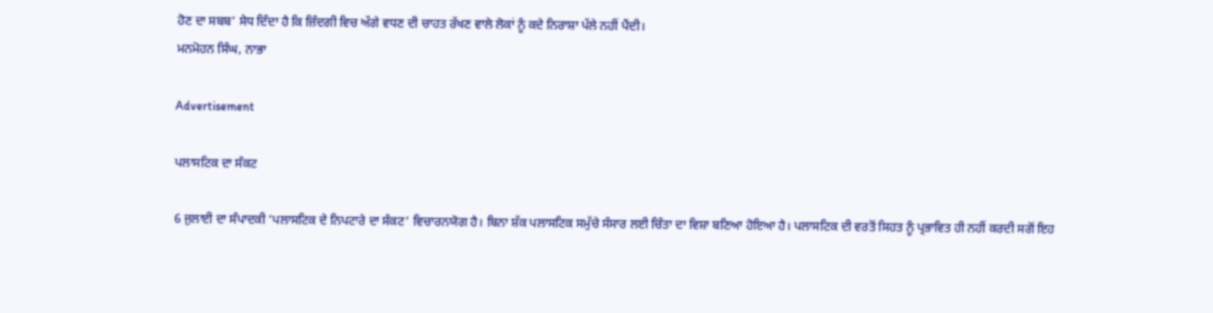ਹੋਣ ਦਾ ਸਬਬ’ ਸੇਧ ਦਿੰਦਾ ਹੈ ਕਿ ਜ਼ਿੰਦਗੀ ਵਿਚ ਅੱਗੇ ਵਧਣ ਦੀ ਚਾਹਤ ਰੱਖਣ ਵਾਲੇ ਲੋਕਾਂ ਨੂੰ ਕਦੇ ਨਿਰਾਸ਼ਾ ਪੱਲੇ ਨਹੀਂ ਪੈਂਦੀ।
ਮਨਮੋਹਨ ਸਿੰਘ, ਨਾਭਾ

Advertisement

ਪਲਾਸਟਿਕ ਦਾ ਸੰਕਟ

6 ਜੁਲਾਈ ਦਾ ਸੰਪਾਦਕੀ ‘ਪਲਾਸਟਿਕ ਦੇ ਨਿਪਟਾਰੇ ਦਾ ਸੰਕਟ’ ਵਿਚਾਰਨਯੋਗ ਹੈ। ਬਿਨਾ ਸ਼ੱਕ ਪਲਾਸਟਿਕ ਸਮੁੱਚੇ ਸੰਸਾਰ ਲਈ ਚਿੰਤਾ ਦਾ ਵਿਸ਼ਾ ਬਣਿਆ ਹੋਇਆ ਹੈ। ਪਲਾਸਟਿਕ ਦੀ ਵਰਤੋਂ ਸਿਹਤ ਨੂੰ ਪ੍ਰਭਾਵਿਤ ਹੀ ਨਹੀਂ ਕਰਦੀ ਸਗੋਂ ਇਹ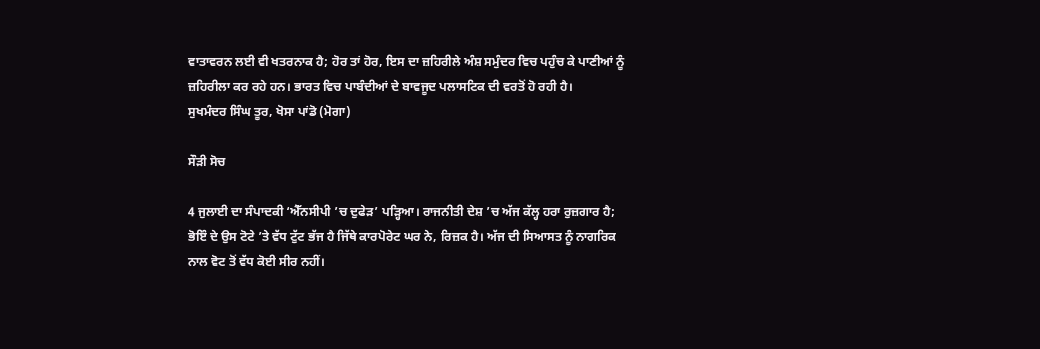ਵਾਤਾਵਰਨ ਲਈ ਵੀ ਖਤਰਨਾਕ ਹੈ; ਹੋਰ ਤਾਂ ਹੋਰ, ਇਸ ਦਾ ਜ਼ਹਿਰੀਲੇ ਅੰਸ਼ ਸਮੁੰਦਰ ਵਿਚ ਪਹੁੰਚ ਕੇ ਪਾਣੀਆਂ ਨੂੰ ਜ਼ਹਿਰੀਲਾ ਕਰ ਰਹੇ ਹਨ। ਭਾਰਤ ਵਿਚ ਪਾਬੰਦੀਆਂ ਦੇ ਬਾਵਜੂਦ ਪਲਾਸਟਿਕ ਦੀ ਵਰਤੋਂ ਹੋ ਰਹੀ ਹੈ।
ਸੁਖਮੰਦਰ ਸਿੰਘ ਤੂਰ, ਖੋਸਾ ਪਾਂਡੋ (ਮੋਗਾ)

ਸੌੜੀ ਸੋਚ

4 ਜੁਲਾਈ ਦਾ ਸੰਪਾਦਕੀ ‘ਐੱਨਸੀਪੀ ’ਚ ਦੁਫੇੜ’ ਪੜ੍ਹਿਆ। ਰਾਜਨੀਤੀ ਦੇਸ਼ ’ਚ ਅੱਜ ਕੱਲ੍ਹ ਹਰਾ ਰੁਜ਼ਗਾਰ ਹੈ; ਭੋਇੰ ਦੇ ਉਸ ਟੋਟੇ ’ਤੇ ਵੱਧ ਟੁੱਟ ਭੱਜ ਹੈ ਜਿੱਥੇ ਕਾਰਪੋਰੇਟ ਘਰ ਨੇ, ਰਿਜ਼ਕ ਹੈ। ਅੱਜ ਦੀ ਸਿਆਸਤ ਨੂੰ ਨਾਗਰਿਕ ਨਾਲ ਵੋਟ ਤੋਂ ਵੱਧ ਕੋਈ ਸੀਰ ਨਹੀਂ।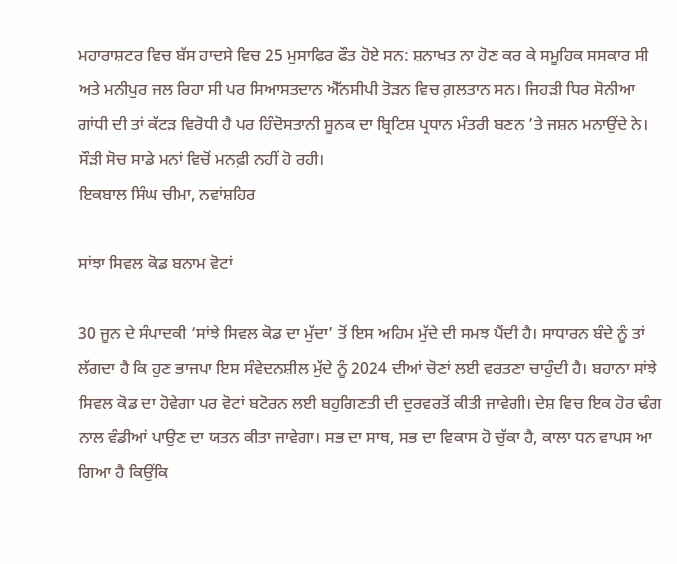ਮਹਾਰਾਸ਼ਟਰ ਵਿਚ ਬੱਸ ਹਾਦਸੇ ਵਿਚ 25 ਮੁਸਾਫਿਰ ਫੌਤ ਹੋਏ ਸਨ: ਸ਼ਨਾਖਤ ਨਾ ਹੋਣ ਕਰ ਕੇ ਸਮੂਹਿਕ ਸਸਕਾਰ ਸੀ ਅਤੇ ਮਨੀਪੁਰ ਜਲ ਰਿਹਾ ਸੀ ਪਰ ਸਿਆਸਤਦਾਨ ਐੱਨਸੀਪੀ ਤੋੜਨ ਵਿਚ ਗ਼ਲਤਾਨ ਸਨ। ਜਿਹੜੀ ਧਿਰ ਸੋਨੀਆ ਗਾਂਧੀ ਦੀ ਤਾਂ ਕੱਟੜ ਵਿਰੋਧੀ ਹੈ ਪਰ ਹਿੰਦੋਸਤਾਨੀ ਸੂਨਕ ਦਾ ਬ੍ਰਿਟਿਸ਼ ਪ੍ਰਧਾਨ ਮੰਤਰੀ ਬਣਨ ’ਤੇ ਜਸ਼ਨ ਮਨਾਉਂਦੇ ਨੇ। ਸੌੜੀ ਸੋਚ ਸਾਡੇ ਮਨਾਂ ਵਿਚੋਂ ਮਨਫ਼ੀ ਨਹੀਂ ਹੋ ਰਹੀ।
ਇਕਬਾਲ ਸਿੰਘ ਚੀਮਾ, ਨਵਾਂਸ਼ਹਿਰ

ਸਾਂਝਾ ਸਿਵਲ ਕੋਡ ਬਨਾਮ ਵੋਟਾਂ

30 ਜੂਨ ਦੇ ਸੰਪਾਦਕੀ ‘ਸਾਂਝੇ ਸਿਵਲ ਕੋਡ ਦਾ ਮੁੱਦਾ’ ਤੋਂ ਇਸ ਅਹਿਮ ਮੁੱਦੇ ਦੀ ਸਮਝ ਪੈਂਦੀ ਹੈ। ਸਾਧਾਰਨ ਬੰਦੇ ਨੂੰ ਤਾਂ ਲੱਗਦਾ ਹੈ ਕਿ ਹੁਣ ਭਾਜਪਾ ਇਸ ਸੰਵੇਦਨਸ਼ੀਲ ਮੁੱਦੇ ਨੂੰ 2024 ਦੀਆਂ ਚੋਣਾਂ ਲਈ ਵਰਤਣਾ ਚਾਹੁੰਦੀ ਹੈ। ਬਹਾਨਾ ਸਾਂਝੇ ਸਿਵਲ ਕੋਡ ਦਾ ਹੋਵੇਗਾ ਪਰ ਵੋਟਾਂ ਬਟੋਰਨ ਲਈ ਬਹੁਗਿਣਤੀ ਦੀ ਦੁਰਵਰਤੋਂ ਕੀਤੀ ਜਾਵੇਗੀ। ਦੇਸ਼ ਵਿਚ ਇਕ ਹੋਰ ਢੰਗ ਨਾਲ ਵੰਡੀਆਂ ਪਾਉਣ ਦਾ ਯਤਨ ਕੀਤਾ ਜਾਵੇਗਾ। ਸਭ ਦਾ ਸਾਥ, ਸਭ ਦਾ ਵਿਕਾਸ ਹੋ ਚੁੱਕਾ ਹੈ, ਕਾਲਾ ਧਨ ਵਾਪਸ ਆ ਗਿਆ ਹੈ ਕਿਉਂਕਿ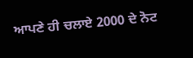ਆਪਣੇ ਹੀ ਚਲਾਏ 2000 ਦੇ ਨੋਟ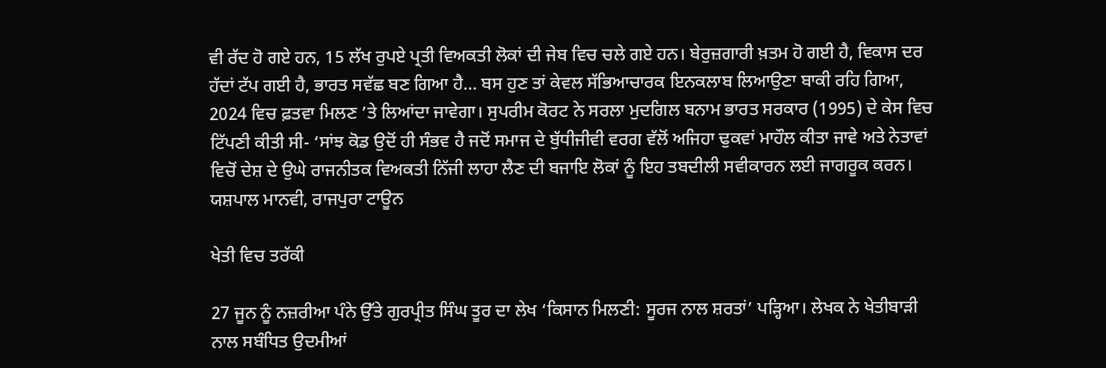ਵੀ ਰੱਦ ਹੋ ਗਏ ਹਨ, 15 ਲੱਖ ਰੁਪਏ ਪ੍ਰਤੀ ਵਿਅਕਤੀ ਲੋਕਾਂ ਦੀ ਜੇਬ ਵਿਚ ਚਲੇ ਗਏ ਹਨ। ਬੇਰੁਜ਼ਗਾਰੀ ਖ਼ਤਮ ਹੋ ਗਈ ਹੈ, ਵਿਕਾਸ ਦਰ ਹੱਦਾਂ ਟੱਪ ਗਈ ਹੈ, ਭਾਰਤ ਸਵੱਛ ਬਣ ਗਿਆ ਹੈ… ਬਸ ਹੁਣ ਤਾਂ ਕੇਵਲ ਸੱਭਿਆਚਾਰਕ ਇਨਕਲਾਬ ਲਿਆਉਣਾ ਬਾਕੀ ਰਹਿ ਗਿਆ, 2024 ਵਿਚ ਫ਼ਤਵਾ ਮਿਲਣ ’ਤੇ ਲਿਆਂਦਾ ਜਾਵੇਗਾ। ਸੁਪਰੀਮ ਕੋਰਟ ਨੇ ਸਰਲਾ ਮੁਦਗਿਲ ਬਨਾਮ ਭਾਰਤ ਸਰਕਾਰ (1995) ਦੇ ਕੇਸ ਵਿਚ ਟਿੱਪਣੀ ਕੀਤੀ ਸੀ- ‘ਸਾਂਝ ਕੋਡ ਉਦੋਂ ਹੀ ਸੰਭਵ ਹੈ ਜਦੋਂ ਸਮਾਜ ਦੇ ਬੁੱਧੀਜੀਵੀ ਵਰਗ ਵੱਲੋਂ ਅਜਿਹਾ ਢੁਕਵਾਂ ਮਾਹੌਲ ਕੀਤਾ ਜਾਵੇ ਅਤੇ ਨੇਤਾਵਾਂ ਵਿਚੋਂ ਦੇਸ਼ ਦੇ ਉਘੇ ਰਾਜਨੀਤਕ ਵਿਅਕਤੀ ਨਿੱਜੀ ਲਾਹਾ ਲੈਣ ਦੀ ਬਜਾਇ ਲੋਕਾਂ ਨੂੰ ਇਹ ਤਬਦੀਲੀ ਸਵੀਕਾਰਨ ਲਈ ਜਾਗਰੂਕ ਕਰਨ।
ਯਸ਼ਪਾਲ ਮਾਨਵੀ, ਰਾਜਪੁਰਾ ਟਾਊਨ

ਖੇਤੀ ਵਿਚ ਤਰੱਕੀ

27 ਜੂਨ ਨੂੰ ਨਜ਼ਰੀਆ ਪੰਨੇ ਉੱਤੇ ਗੁਰਪ੍ਰੀਤ ਸਿੰਘ ਤੂਰ ਦਾ ਲੇਖ ‘ਕਿਸਾਨ ਮਿਲਣੀ: ਸੂਰਜ ਨਾਲ ਸ਼ਰਤਾਂ’ ਪੜ੍ਹਿਆ। ਲੇਖਕ ਨੇ ਖੇਤੀਬਾੜੀ ਨਾਲ ਸਬੰਧਿਤ ਉਦਮੀਆਂ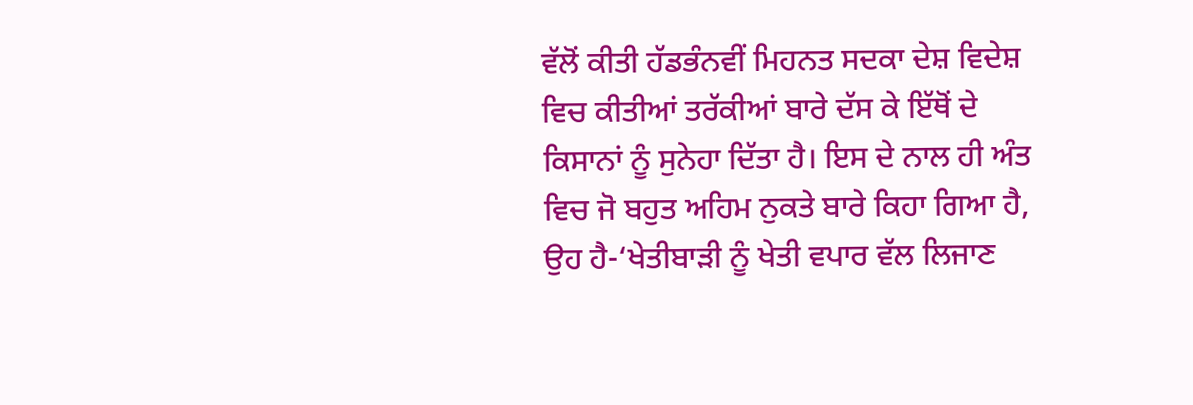ਵੱਲੋਂ ਕੀਤੀ ਹੱਡਭੰਨਵੀਂ ਮਿਹਨਤ ਸਦਕਾ ਦੇਸ਼ ਵਿਦੇਸ਼ ਵਿਚ ਕੀਤੀਆਂ ਤਰੱਕੀਆਂ ਬਾਰੇ ਦੱਸ ਕੇ ਇੱਥੋਂ ਦੇ ਕਿਸਾਨਾਂ ਨੂੰ ਸੁਨੇਹਾ ਦਿੱਤਾ ਹੈ। ਇਸ ਦੇ ਨਾਲ ਹੀ ਅੰਤ ਵਿਚ ਜੋ ਬਹੁਤ ਅਹਿਮ ਨੁਕਤੇ ਬਾਰੇ ਕਿਹਾ ਗਿਆ ਹੈ, ਉਹ ਹੈ-‘ਖੇਤੀਬਾੜੀ ਨੂੰ ਖੇਤੀ ਵਪਾਰ ਵੱਲ ਲਿਜਾਣ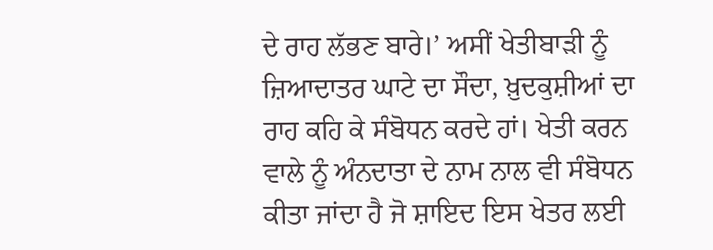ਦੇ ਰਾਹ ਲੱਭਣ ਬਾਰੇ।’ ਅਸੀਂ ਖੇਤੀਬਾੜੀ ਨੂੰ ਜ਼ਿਆਦਾਤਰ ਘਾਟੇ ਦਾ ਸੌਦਾ, ਖ਼ੁਦਕੁਸ਼ੀਆਂ ਦਾ ਰਾਹ ਕਹਿ ਕੇ ਸੰਬੋਧਨ ਕਰਦੇ ਹਾਂ। ਖੇਤੀ ਕਰਨ ਵਾਲੇ ਨੂੰ ਅੰਨਦਾਤਾ ਦੇ ਨਾਮ ਨਾਲ ਵੀ ਸੰਬੋਧਨ ਕੀਤਾ ਜਾਂਦਾ ਹੈ ਜੋ ਸ਼ਾਇਦ ਇਸ ਖੇਤਰ ਲਈ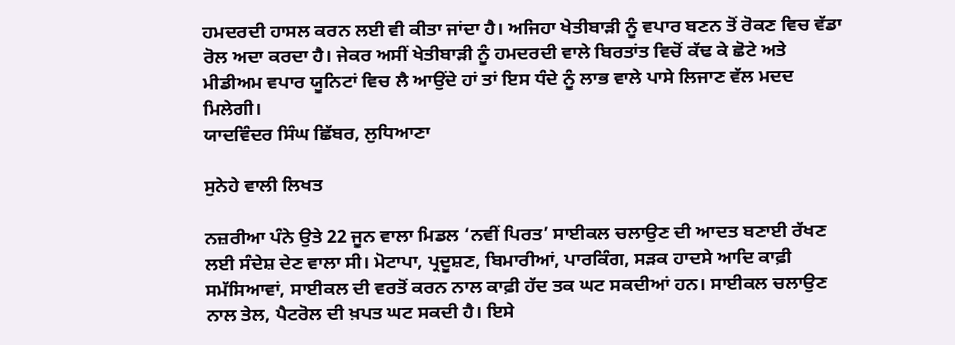ਹਮਦਰਦੀ ਹਾਸਲ ਕਰਨ ਲਈ ਵੀ ਕੀਤਾ ਜਾਂਦਾ ਹੈ। ਅਜਿਹਾ ਖੇਤੀਬਾੜੀ ਨੂੰ ਵਪਾਰ ਬਣਨ ਤੋਂ ਰੋਕਣ ਵਿਚ ਵੱਡਾ ਰੋਲ ਅਦਾ ਕਰਦਾ ਹੈ। ਜੇਕਰ ਅਸੀਂ ਖੇਤੀਬਾੜੀ ਨੂੰ ਹਮਦਰਦੀ ਵਾਲੇ ਬਿਰਤਾਂਤ ਵਿਚੋਂ ਕੱਢ ਕੇ ਛੋਟੇ ਅਤੇ ਮੀਡੀਅਮ ਵਪਾਰ ਯੂਨਿਟਾਂ ਵਿਚ ਲੈ ਆਉਂਦੇ ਹਾਂ ਤਾਂ ਇਸ ਧੰਦੇ ਨੂੰ ਲਾਭ ਵਾਲੇ ਪਾਸੇ ਲਿਜਾਣ ਵੱਲ ਮਦਦ ਮਿਲੇਗੀ।
ਯਾਦਵਿੰਦਰ ਸਿੰਘ ਛਿੱਬਰ, ਲੁਧਿਆਣਾ

ਸੁਨੇਹੇ ਵਾਲੀ ਲਿਖਤ

ਨਜ਼ਰੀਆ ਪੰਨੇ ਉਤੇ 22 ਜੂਨ ਵਾਲਾ ਮਿਡਲ ‘ਨਵੀਂ ਪਿਰਤ’ ਸਾਈਕਲ ਚਲਾਉਣ ਦੀ ਆਦਤ ਬਣਾਈ ਰੱਖਣ ਲਈ ਸੰਦੇਸ਼ ਦੇਣ ਵਾਲਾ ਸੀ। ਮੋਟਾਪਾ, ਪ੍ਰਦੂਸ਼ਣ, ਬਿਮਾਰੀਆਂ, ਪਾਰਕਿੰਗ, ਸੜਕ ਹਾਦਸੇ ਆਦਿ ਕਾਫ਼ੀ ਸਮੱਸਿਆਵਾਂ, ਸਾਈਕਲ ਦੀ ਵਰਤੋਂ ਕਰਨ ਨਾਲ ਕਾਫ਼ੀ ਹੱਦ ਤਕ ਘਟ ਸਕਦੀਆਂ ਹਨ। ਸਾਈਕਲ ਚਲਾਉਣ ਨਾਲ ਤੇਲ, ਪੈਟਰੋਲ ਦੀ ਖ਼ਪਤ ਘਟ ਸਕਦੀ ਹੈ। ਇਸੇ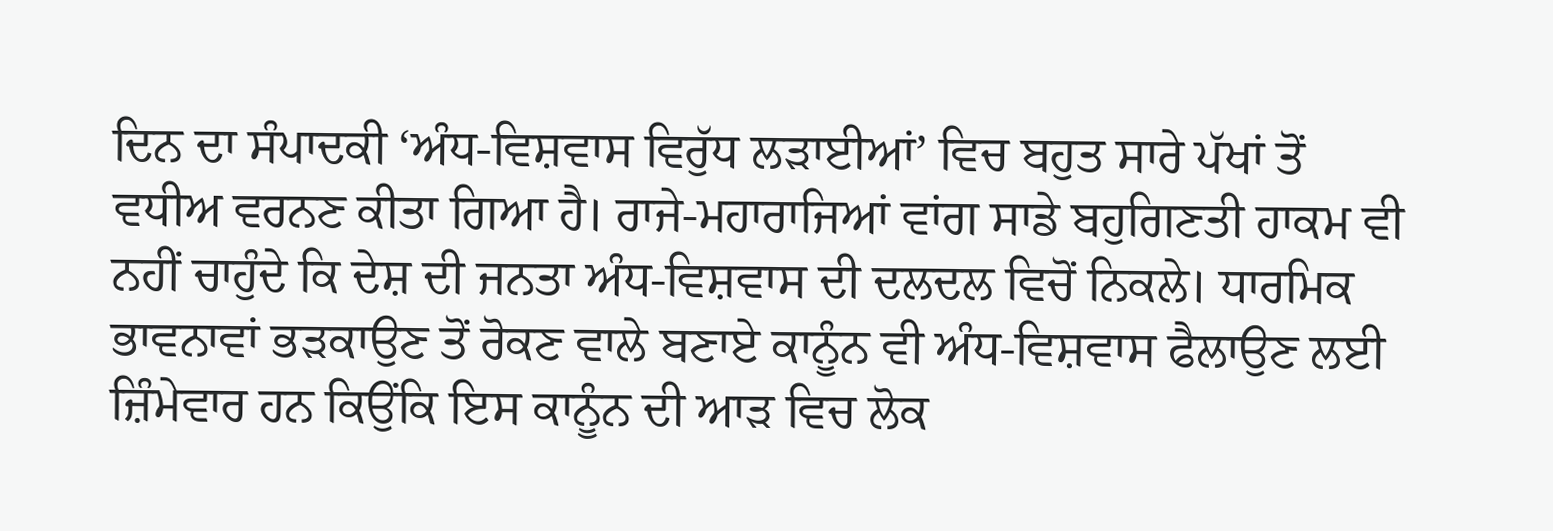ਦਿਨ ਦਾ ਸੰਪਾਦਕੀ ‘ਅੰਧ-ਵਿਸ਼ਵਾਸ ਵਿਰੁੱਧ ਲੜਾਈਆਂ’ ਵਿਚ ਬਹੁਤ ਸਾਰੇ ਪੱਖਾਂ ਤੋਂ ਵਧੀਅ ਵਰਨਣ ਕੀਤਾ ਗਿਆ ਹੈ। ਰਾਜੇ-ਮਹਾਰਾਜਿਆਂ ਵਾਂਗ ਸਾਡੇ ਬਹੁਗਿਣਤੀ ਹਾਕਮ ਵੀ ਨਹੀਂ ਚਾਹੁੰਦੇ ਕਿ ਦੇਸ਼ ਦੀ ਜਨਤਾ ਅੰਧ-ਵਿਸ਼ਵਾਸ ਦੀ ਦਲਦਲ ਵਿਚੋਂ ਨਿਕਲੇ। ਧਾਰਮਿਕ ਭਾਵਨਾਵਾਂ ਭੜਕਾਉਣ ਤੋਂ ਰੋਕਣ ਵਾਲੇ ਬਣਾਏ ਕਾਨੂੰਨ ਵੀ ਅੰਧ-ਵਿਸ਼ਵਾਸ ਫੈਲਾਉਣ ਲਈ ਜ਼ਿੰਮੇਵਾਰ ਹਨ ਕਿਉਂਕਿ ਇਸ ਕਾਨੂੰਨ ਦੀ ਆੜ ਵਿਚ ਲੋਕ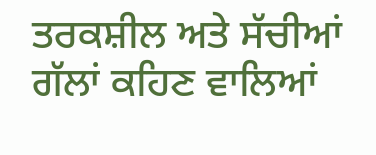ਤਰਕਸ਼ੀਲ ਅਤੇ ਸੱਚੀਆਂ
ਗੱਲਾਂ ਕਹਿਣ ਵਾਲਿਆਂ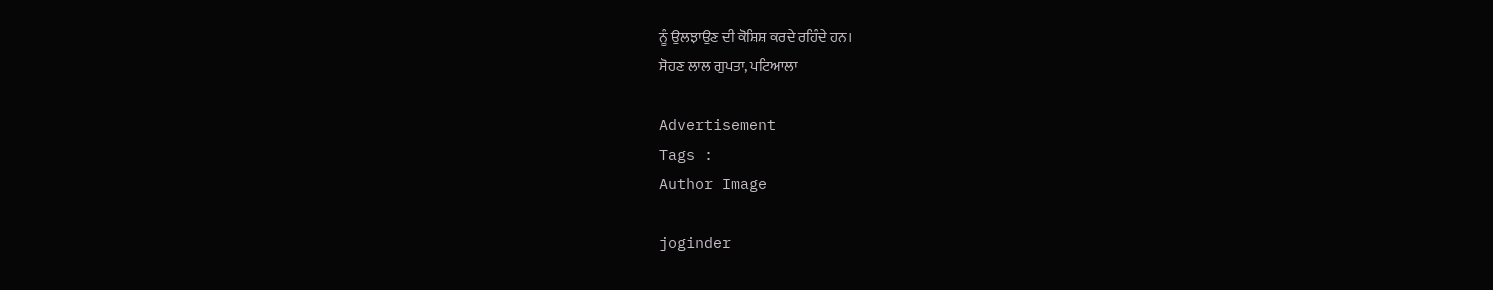ਨੂੰ ਉਲਝਾਉਣ ਦੀ ਕੋਸ਼ਿਸ਼ ਕਰਦੇ ਰਹਿੰਦੇ ਹਨ।
ਸੋਹਣ ਲਾਲ ਗੁਪਤਾ, ਪਟਿਆਲਾ

Advertisement
Tags :
Author Image

joginder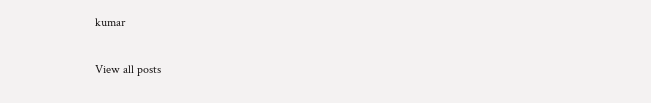kumar

View all posts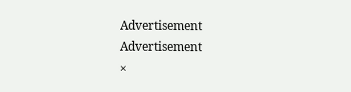Advertisement
Advertisement
×